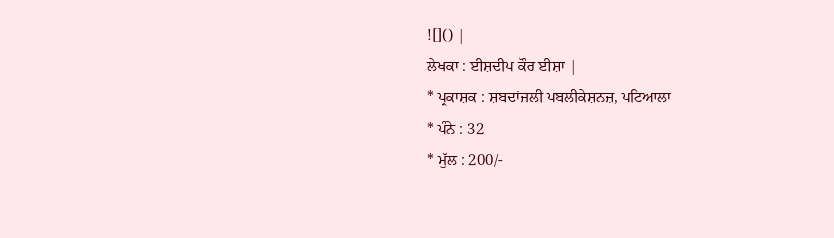![]() |
ਲੇਖਕਾ : ਈਸ਼ਦੀਪ ਕੌਰ ਈਸ਼ਾ |
* ਪ੍ਰਕਾਸ਼ਕ : ਸ਼ਬਦਾਂਜਲੀ ਪਬਲੀਕੇਸ਼ਨਜ਼, ਪਟਿਆਲਾ
* ਪੰਨੇ : 32
* ਮੁੱਲ : 200/-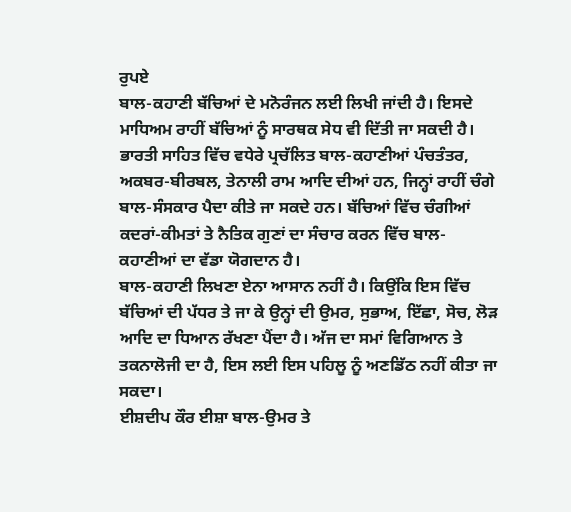ਰੁਪਏ
ਬਾਲ-ਕਹਾਣੀ ਬੱਚਿਆਂ ਦੇ ਮਨੋਰੰਜਨ ਲਈ ਲਿਖੀ ਜਾਂਦੀ ਹੈ। ਇਸਦੇ ਮਾਧਿਅਮ ਰਾਹੀਂ ਬੱਚਿਆਂ ਨੂੰ ਸਾਰਥਕ ਸੇਧ ਵੀ ਦਿੱਤੀ ਜਾ ਸਕਦੀ ਹੈ। ਭਾਰਤੀ ਸਾਹਿਤ ਵਿੱਚ ਵਧੇਰੇ ਪ੍ਰਚੱਲਿਤ ਬਾਲ-ਕਹਾਣੀਆਂ ਪੰਚਤੰਤਰ, ਅਕਬਰ-ਬੀਰਬਲ, ਤੇਨਾਲੀ ਰਾਮ ਆਦਿ ਦੀਆਂ ਹਨ, ਜਿਨ੍ਹਾਂ ਰਾਹੀਂ ਚੰਗੇ ਬਾਲ-ਸੰਸਕਾਰ ਪੈਦਾ ਕੀਤੇ ਜਾ ਸਕਦੇ ਹਨ। ਬੱਚਿਆਂ ਵਿੱਚ ਚੰਗੀਆਂ ਕਦਰਾਂ-ਕੀਮਤਾਂ ਤੇ ਨੈਤਿਕ ਗੁਣਾਂ ਦਾ ਸੰਚਾਰ ਕਰਨ ਵਿੱਚ ਬਾਲ-ਕਹਾਣੀਆਂ ਦਾ ਵੱਡਾ ਯੋਗਦਾਨ ਹੈ।
ਬਾਲ-ਕਹਾਣੀ ਲਿਖਣਾ ਏਨਾ ਆਸਾਨ ਨਹੀਂ ਹੈ। ਕਿਉਂਕਿ ਇਸ ਵਿੱਚ ਬੱਚਿਆਂ ਦੀ ਪੱਧਰ ਤੇ ਜਾ ਕੇ ਉਨ੍ਹਾਂ ਦੀ ਉਮਰ, ਸੁਭਾਅ, ਇੱਛਾ, ਸੋਚ, ਲੋੜ ਆਦਿ ਦਾ ਧਿਆਨ ਰੱਖਣਾ ਪੈਂਦਾ ਹੈ। ਅੱਜ ਦਾ ਸਮਾਂ ਵਿਗਿਆਨ ਤੇ ਤਕਨਾਲੋਜੀ ਦਾ ਹੈ, ਇਸ ਲਈ ਇਸ ਪਹਿਲੂ ਨੂੰ ਅਣਡਿੱਠ ਨਹੀਂ ਕੀਤਾ ਜਾ ਸਕਦਾ।
ਈਸ਼ਦੀਪ ਕੌਰ ਈਸ਼ਾ ਬਾਲ-ਉਮਰ ਤੇ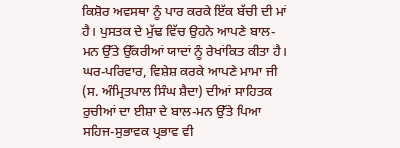ਕਿਸ਼ੋਰ ਅਵਸਥਾ ਨੂੰ ਪਾਰ ਕਰਕੇ ਇੱਕ ਬੱਚੀ ਦੀ ਮਾਂ ਹੈ। ਪੁਸਤਕ ਦੇ ਮੁੱਢ ਵਿੱਚ ਉਹਨੇ ਆਪਣੇ ਬਾਲ-ਮਨ ਉੱਤੇ ਉੱਕਰੀਆਂ ਯਾਦਾਂ ਨੂੰ ਰੇਖਾਂਕਿਤ ਕੀਤਾ ਹੈ। ਘਰ-ਪਰਿਵਾਰ, ਵਿਸ਼ੇਸ਼ ਕਰਕੇ ਆਪਣੇ ਮਾਮਾ ਜੀ (ਸ. ਅੰਮ੍ਰਿਤਪਾਲ ਸਿੰਘ ਸ਼ੈਦਾ) ਦੀਆਂ ਸਾਹਿਤਕ ਰੁਚੀਆਂ ਦਾ ਈਸ਼ਾ ਦੇ ਬਾਲ-ਮਨ ਉੱਤੇ ਪਿਆ ਸਹਿਜ-ਸੁਭਾਵਕ ਪ੍ਰਭਾਵ ਵੀ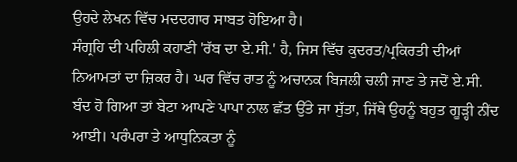ਉਹਦੇ ਲੇਖਨ ਵਿੱਚ ਮਦਦਗਾਰ ਸਾਬਤ ਹੋਇਆ ਹੈ।
ਸੰਗ੍ਰਹਿ ਦੀ ਪਹਿਲੀ ਕਹਾਣੀ 'ਰੱਬ ਦਾ ਏ.ਸੀ.' ਹੈ, ਜਿਸ ਵਿੱਚ ਕੁਦਰਤ/ਪ੍ਰਕਿਰਤੀ ਦੀਆਂ ਨਿਆਮਤਾਂ ਦਾ ਜ਼ਿਕਰ ਹੈ। ਘਰ ਵਿੱਚ ਰਾਤ ਨੂੰ ਅਚਾਨਕ ਬਿਜਲੀ ਚਲੀ ਜਾਣ ਤੇ ਜਦੋਂ ਏ.ਸੀ. ਬੰਦ ਹੋ ਗਿਆ ਤਾਂ ਬੇਟਾ ਆਪਣੇ ਪਾਪਾ ਨਾਲ ਛੱਤ ਉੱਤੇ ਜਾ ਸੁੱਤਾ, ਜਿੱਥੇ ਉਹਨੂੰ ਬਹੁਤ ਗੂੜ੍ਹੀ ਨੀਂਦ ਆਈ। ਪਰੰਪਰਾ ਤੇ ਆਧੁਨਿਕਤਾ ਨੂੰ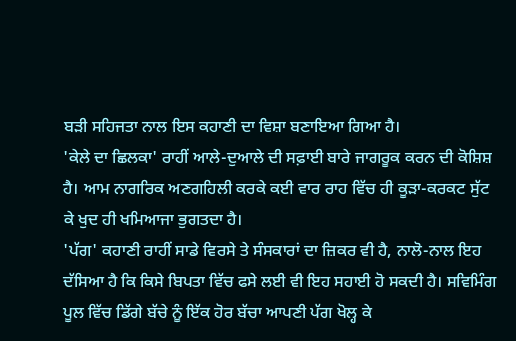ਬੜੀ ਸਹਿਜਤਾ ਨਾਲ ਇਸ ਕਹਾਣੀ ਦਾ ਵਿਸ਼ਾ ਬਣਾਇਆ ਗਿਆ ਹੈ।
'ਕੇਲੇ ਦਾ ਛਿਲਕਾ' ਰਾਹੀਂ ਆਲੇ-ਦੁਆਲੇ ਦੀ ਸਫ਼ਾਈ ਬਾਰੇ ਜਾਗਰੂਕ ਕਰਨ ਦੀ ਕੋਸ਼ਿਸ਼ ਹੈ। ਆਮ ਨਾਗਰਿਕ ਅਣਗਹਿਲੀ ਕਰਕੇ ਕਈ ਵਾਰ ਰਾਹ ਵਿੱਚ ਹੀ ਕੂੜਾ-ਕਰਕਟ ਸੁੱਟ ਕੇ ਖੁਦ ਹੀ ਖਮਿਆਜਾ ਭੁਗਤਦਾ ਹੈ।
'ਪੱਗ' ਕਹਾਣੀ ਰਾਹੀਂ ਸਾਡੇ ਵਿਰਸੇ ਤੇ ਸੰਸਕਾਰਾਂ ਦਾ ਜ਼ਿਕਰ ਵੀ ਹੈ, ਨਾਲੋ-ਨਾਲ ਇਹ ਦੱਸਿਆ ਹੈ ਕਿ ਕਿਸੇ ਬਿਪਤਾ ਵਿੱਚ ਫਸੇ ਲਈ ਵੀ ਇਹ ਸਹਾਈ ਹੋ ਸਕਦੀ ਹੈ। ਸਵਿਮਿੰਗ ਪੂਲ ਵਿੱਚ ਡਿੱਗੇ ਬੱਚੇ ਨੂੰ ਇੱਕ ਹੋਰ ਬੱਚਾ ਆਪਣੀ ਪੱਗ ਖੋਲ੍ਹ ਕੇ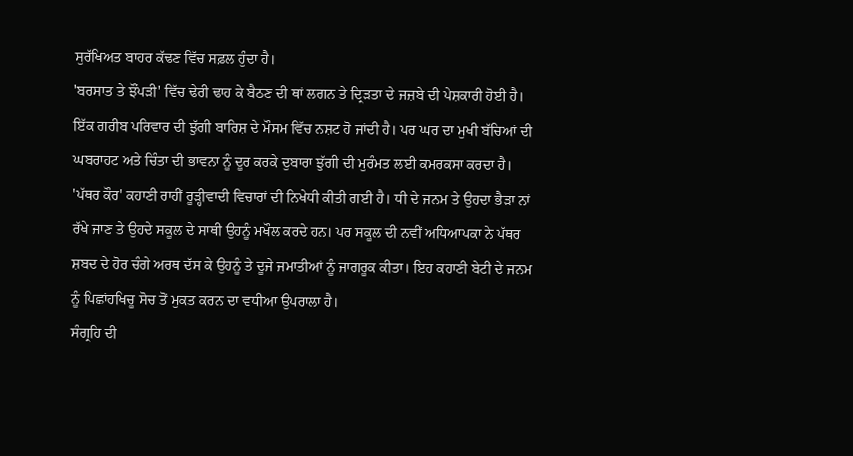ਸੁਰੱਖਿਅਤ ਬਾਹਰ ਕੱਢਣ ਵਿੱਚ ਸਫ਼ਲ ਹੁੰਦਾ ਹੈ।
'ਬਰਸਾਤ ਤੇ ਝੌਂਪੜੀ' ਵਿੱਚ ਢੇਰੀ ਢਾਹ ਕੇ ਬੈਠਣ ਦੀ ਥਾਂ ਲਗਨ ਤੇ ਦ੍ਰਿੜਤਾ ਦੇ ਜਜ਼ਬੇ ਦੀ ਪੇਸ਼ਕਾਰੀ ਹੋਈ ਹੈ। ਇੱਕ ਗਰੀਬ ਪਰਿਵਾਰ ਦੀ ਝੁੱਗੀ ਬਾਰਿਸ਼ ਦੇ ਮੌਸਮ ਵਿੱਚ ਨਸ਼ਟ ਹੋ ਜਾਂਦੀ ਹੈ। ਪਰ ਘਰ ਦਾ ਮੁਖੀ ਬੱਚਿਆਂ ਦੀ ਘਬਰਾਹਟ ਅਤੇ ਚਿੰਤਾ ਦੀ ਭਾਵਨਾ ਨੂੰ ਦੂਰ ਕਰਕੇ ਦੁਬਾਰਾ ਝੁੱਗੀ ਦੀ ਮੁਰੰਮਤ ਲਈ ਕਮਰਕਸਾ ਕਰਦਾ ਹੈ।
'ਪੱਥਰ ਕੌਰ' ਕਹਾਣੀ ਰਾਹੀਂ ਰੂੜ੍ਹੀਵਾਦੀ ਵਿਚਾਰਾਂ ਦੀ ਨਿਖੇਧੀ ਕੀਤੀ ਗਈ ਹੈ। ਧੀ ਦੇ ਜਨਮ ਤੇ ਉਹਦਾ ਭੈੜਾ ਨਾਂ ਰੱਖੇ ਜਾਣ ਤੇ ਉਹਦੇ ਸਕੂਲ ਦੇ ਸਾਥੀ ਉਹਨੂੰ ਮਖੌਲ ਕਰਦੇ ਹਨ। ਪਰ ਸਕੂਲ ਦੀ ਨਵੀਂ ਅਧਿਆਪਕਾ ਨੇ ਪੱਥਰ ਸ਼ਬਦ ਦੇ ਹੋਰ ਚੰਗੇ ਅਰਥ ਦੱਸ ਕੇ ਉਹਨੂੰ ਤੇ ਦੂਜੇ ਜਮਾਤੀਆਂ ਨੂੰ ਜਾਗਰੂਕ ਕੀਤਾ। ਇਹ ਕਹਾਣੀ ਬੇਟੀ ਦੇ ਜਨਮ ਨੂੰ ਪਿਛਾਂਹਖਿਚੂ ਸੋਚ ਤੋਂ ਮੁਕਤ ਕਰਨ ਦਾ ਵਧੀਆ ਉਪਰਾਲਾ ਹੈ।
ਸੰਗ੍ਰਹਿ ਦੀ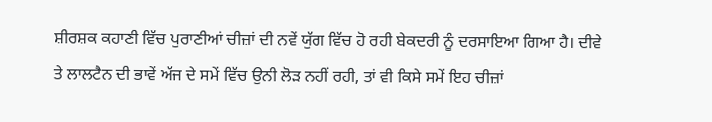ਸ਼ੀਰਸ਼ਕ ਕਹਾਣੀ ਵਿੱਚ ਪੁਰਾਣੀਆਂ ਚੀਜ਼ਾਂ ਦੀ ਨਵੇਂ ਯੁੱਗ ਵਿੱਚ ਹੋ ਰਹੀ ਬੇਕਦਰੀ ਨੂੰ ਦਰਸਾਇਆ ਗਿਆ ਹੈ। ਦੀਵੇ ਤੇ ਲਾਲਟੈਨ ਦੀ ਭਾਵੇਂ ਅੱਜ ਦੇ ਸਮੇਂ ਵਿੱਚ ਉਨੀ ਲੋੜ ਨਹੀਂ ਰਹੀ, ਤਾਂ ਵੀ ਕਿਸੇ ਸਮੇਂ ਇਹ ਚੀਜ਼ਾਂ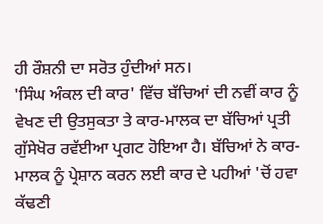ਹੀ ਰੌਸ਼ਨੀ ਦਾ ਸਰੋਤ ਹੁੰਦੀਆਂ ਸਨ।
'ਸਿੰਘ ਅੰਕਲ ਦੀ ਕਾਰ' ਵਿੱਚ ਬੱਚਿਆਂ ਦੀ ਨਵੀਂ ਕਾਰ ਨੂੰ ਵੇਖਣ ਦੀ ਉਤਸੁਕਤਾ ਤੇ ਕਾਰ-ਮਾਲਕ ਦਾ ਬੱਚਿਆਂ ਪ੍ਰਤੀ ਗੁੱਸੇਖੋਰ ਰਵੱਈਆ ਪ੍ਰਗਟ ਹੋਇਆ ਹੈ। ਬੱਚਿਆਂ ਨੇ ਕਾਰ-ਮਾਲਕ ਨੂੰ ਪ੍ਰੇਸ਼ਾਨ ਕਰਨ ਲਈ ਕਾਰ ਦੇ ਪਹੀਆਂ 'ਚੋਂ ਹਵਾ ਕੱਢਣੀ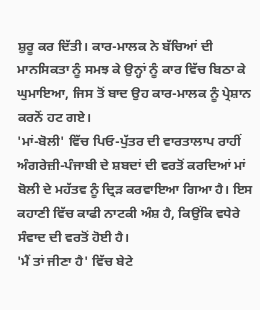ਸ਼ੁਰੂ ਕਰ ਦਿੱਤੀ। ਕਾਰ-ਮਾਲਕ ਨੇ ਬੱਚਿਆਂ ਦੀ ਮਾਨਸਿਕਤਾ ਨੂੰ ਸਮਝ ਕੇ ਉਨ੍ਹਾਂ ਨੂੰ ਕਾਰ ਵਿੱਚ ਬਿਠਾ ਕੇ ਘੁਮਾਇਆ, ਜਿਸ ਤੋਂ ਬਾਦ ਉਹ ਕਾਰ-ਮਾਲਕ ਨੂੰ ਪ੍ਰੇਸ਼ਾਨ ਕਰਨੋਂ ਹਟ ਗਏ।
'ਮਾਂ-ਬੋਲੀ' ਵਿੱਚ ਪਿਓ-ਪੁੱਤਰ ਦੀ ਵਾਰਤਾਲਾਪ ਰਾਹੀਂ ਅੰਗਰੇਜ਼ੀ-ਪੰਜਾਬੀ ਦੇ ਸ਼ਬਦਾਂ ਦੀ ਵਰਤੋਂ ਕਰਦਿਆਂ ਮਾਂ ਬੋਲੀ ਦੇ ਮਹੱਤਵ ਨੂੰ ਦ੍ਰਿੜ ਕਰਵਾਇਆ ਗਿਆ ਹੈ। ਇਸ ਕਹਾਣੀ ਵਿੱਚ ਕਾਫੀ ਨਾਟਕੀ ਅੰਸ਼ ਹੈ, ਕਿਉਂਕਿ ਵਧੇਰੇ ਸੰਵਾਦ ਦੀ ਵਰਤੋਂ ਹੋਈ ਹੈ।
'ਮੈਂ ਤਾਂ ਜੀਣਾ ਹੈ' ਵਿੱਚ ਬੇਟੇ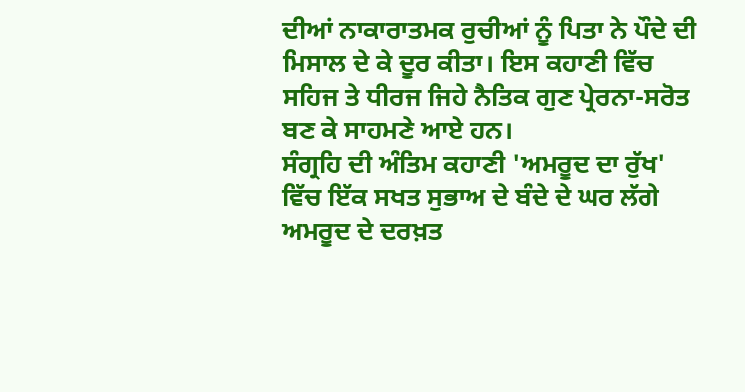ਦੀਆਂ ਨਾਕਾਰਾਤਮਕ ਰੁਚੀਆਂ ਨੂੰ ਪਿਤਾ ਨੇ ਪੌਦੇ ਦੀ ਮਿਸਾਲ ਦੇ ਕੇ ਦੂਰ ਕੀਤਾ। ਇਸ ਕਹਾਣੀ ਵਿੱਚ ਸਹਿਜ ਤੇ ਧੀਰਜ ਜਿਹੇ ਨੈਤਿਕ ਗੁਣ ਪ੍ਰੇਰਨਾ-ਸਰੋਤ ਬਣ ਕੇ ਸਾਹਮਣੇ ਆਏ ਹਨ।
ਸੰਗ੍ਰਹਿ ਦੀ ਅੰਤਿਮ ਕਹਾਣੀ 'ਅਮਰੂਦ ਦਾ ਰੁੱਖ' ਵਿੱਚ ਇੱਕ ਸਖਤ ਸੁਭਾਅ ਦੇ ਬੰਦੇ ਦੇ ਘਰ ਲੱਗੇ ਅਮਰੂਦ ਦੇ ਦਰਖ਼ਤ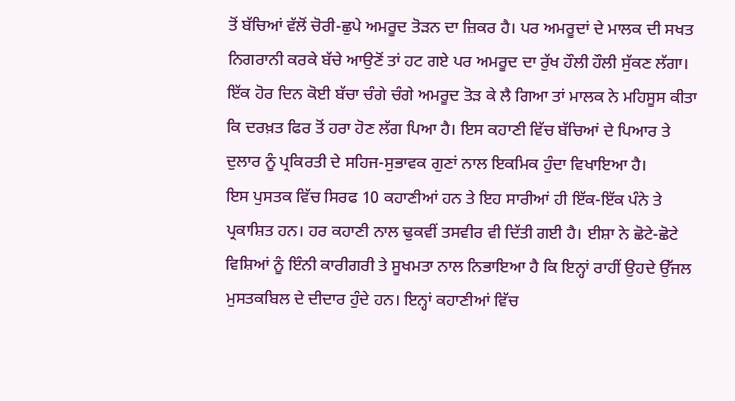ਤੋਂ ਬੱਚਿਆਂ ਵੱਲੋਂ ਚੋਰੀ-ਛੁਪੇ ਅਮਰੂਦ ਤੋੜਨ ਦਾ ਜ਼ਿਕਰ ਹੈ। ਪਰ ਅਮਰੂਦਾਂ ਦੇ ਮਾਲਕ ਦੀ ਸਖਤ ਨਿਗਰਾਨੀ ਕਰਕੇ ਬੱਚੇ ਆਉਣੋਂ ਤਾਂ ਹਟ ਗਏ ਪਰ ਅਮਰੂਦ ਦਾ ਰੁੱਖ ਹੌਲੀ ਹੌਲੀ ਸੁੱਕਣ ਲੱਗਾ। ਇੱਕ ਹੋਰ ਦਿਨ ਕੋਈ ਬੱਚਾ ਚੰਗੇ ਚੰਗੇ ਅਮਰੂਦ ਤੋੜ ਕੇ ਲੈ ਗਿਆ ਤਾਂ ਮਾਲਕ ਨੇ ਮਹਿਸੂਸ ਕੀਤਾ ਕਿ ਦਰਖ਼ਤ ਫਿਰ ਤੋਂ ਹਰਾ ਹੋਣ ਲੱਗ ਪਿਆ ਹੈ। ਇਸ ਕਹਾਣੀ ਵਿੱਚ ਬੱਚਿਆਂ ਦੇ ਪਿਆਰ ਤੇ ਦੁਲਾਰ ਨੂੰ ਪ੍ਰਕਿਰਤੀ ਦੇ ਸਹਿਜ-ਸੁਭਾਵਕ ਗੁਣਾਂ ਨਾਲ ਇਕਮਿਕ ਹੁੰਦਾ ਵਿਖਾਇਆ ਹੈ।
ਇਸ ਪੁਸਤਕ ਵਿੱਚ ਸਿਰਫ 10 ਕਹਾਣੀਆਂ ਹਨ ਤੇ ਇਹ ਸਾਰੀਆਂ ਹੀ ਇੱਕ-ਇੱਕ ਪੰਨੇ ਤੇ ਪ੍ਰਕਾਸ਼ਿਤ ਹਨ। ਹਰ ਕਹਾਣੀ ਨਾਲ ਢੁਕਵੀਂ ਤਸਵੀਰ ਵੀ ਦਿੱਤੀ ਗਈ ਹੈ। ਈਸ਼ਾ ਨੇ ਛੋਟੇ-ਛੋਟੇ ਵਿਸ਼ਿਆਂ ਨੂੰ ਇੰਨੀ ਕਾਰੀਗਰੀ ਤੇ ਸੂਖਮਤਾ ਨਾਲ ਨਿਭਾਇਆ ਹੈ ਕਿ ਇਨ੍ਹਾਂ ਰਾਹੀਂ ਉਹਦੇ ਉੱਜਲ ਮੁਸਤਕਬਿਲ ਦੇ ਦੀਦਾਰ ਹੁੰਦੇ ਹਨ। ਇਨ੍ਹਾਂ ਕਹਾਣੀਆਂ ਵਿੱਚ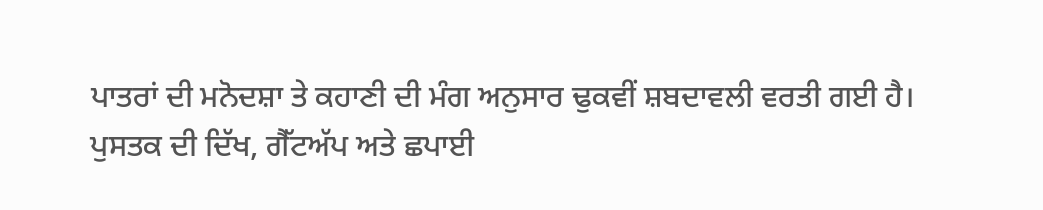ਪਾਤਰਾਂ ਦੀ ਮਨੋਦਸ਼ਾ ਤੇ ਕਹਾਣੀ ਦੀ ਮੰਗ ਅਨੁਸਾਰ ਢੁਕਵੀਂ ਸ਼ਬਦਾਵਲੀ ਵਰਤੀ ਗਈ ਹੈ। ਪੁਸਤਕ ਦੀ ਦਿੱਖ, ਗੈੱਟਅੱਪ ਅਤੇ ਛਪਾਈ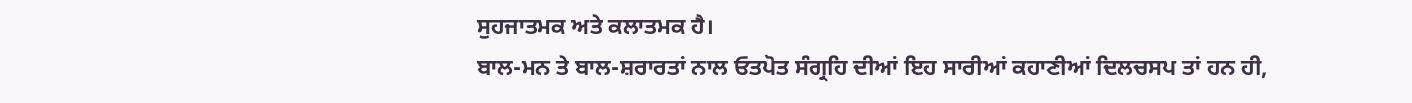ਸੁਹਜਾਤਮਕ ਅਤੇ ਕਲਾਤਮਕ ਹੈ।
ਬਾਲ-ਮਨ ਤੇ ਬਾਲ-ਸ਼ਰਾਰਤਾਂ ਨਾਲ ਓਤਪੋਤ ਸੰਗ੍ਰਹਿ ਦੀਆਂ ਇਹ ਸਾਰੀਆਂ ਕਹਾਣੀਆਂ ਦਿਲਚਸਪ ਤਾਂ ਹਨ ਹੀ,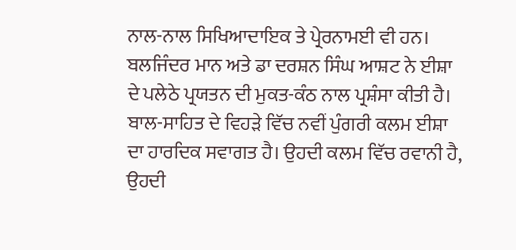ਨਾਲ-ਨਾਲ ਸਿਖਿਆਦਾਇਕ ਤੇ ਪ੍ਰੇਰਨਾਮਈ ਵੀ ਹਨ। ਬਲਜਿੰਦਰ ਮਾਨ ਅਤੇ ਡਾ ਦਰਸ਼ਨ ਸਿੰਘ ਆਸ਼ਟ ਨੇ ਈਸ਼ਾ ਦੇ ਪਲੇਠੇ ਪ੍ਰਯਤਨ ਦੀ ਮੁਕਤ-ਕੰਠ ਨਾਲ ਪ੍ਰਸ਼ੰਸਾ ਕੀਤੀ ਹੈ।
ਬਾਲ-ਸਾਹਿਤ ਦੇ ਵਿਹੜੇ ਵਿੱਚ ਨਵੀਂ ਪੁੰਗਰੀ ਕਲਮ ਈਸ਼ਾ ਦਾ ਹਾਰਦਿਕ ਸਵਾਗਤ ਹੈ। ਉਹਦੀ ਕਲਮ ਵਿੱਚ ਰਵਾਨੀ ਹੈ, ਉਹਦੀ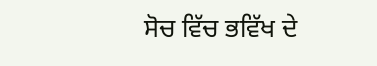ਸੋਚ ਵਿੱਚ ਭਵਿੱਖ ਦੇ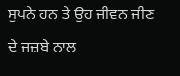ਸੁਪਨੇ ਹਨ ਤੇ ਉਹ ਜੀਵਨ ਜੀਣ ਦੇ ਜਜ਼ਬੇ ਨਾਲ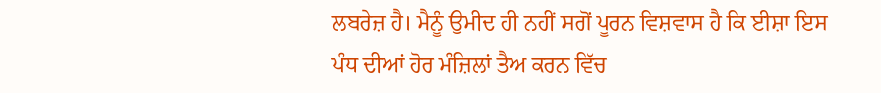ਲਬਰੇਜ਼ ਹੈ। ਮੈਨੂੰ ਉਮੀਦ ਹੀ ਨਹੀਂ ਸਗੋਂ ਪੂਰਨ ਵਿਸ਼ਵਾਸ ਹੈ ਕਿ ਈਸ਼ਾ ਇਸ ਪੰਧ ਦੀਆਂ ਹੋਰ ਮੰਜ਼ਿਲਾਂ ਤੈਅ ਕਰਨ ਵਿੱਚ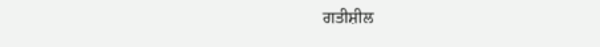ਗਤੀਸ਼ੀਲ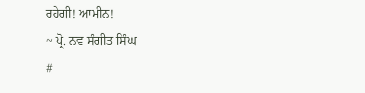ਰਹੇਗੀ! ਆਮੀਨ!
~ ਪ੍ਰੋ. ਨਵ ਸੰਗੀਤ ਸਿੰਘ
#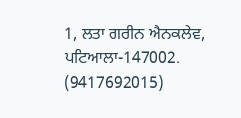1, ਲਤਾ ਗਰੀਨ ਐਨਕਲੇਵ, ਪਟਿਆਲਾ-147002.
(9417692015)